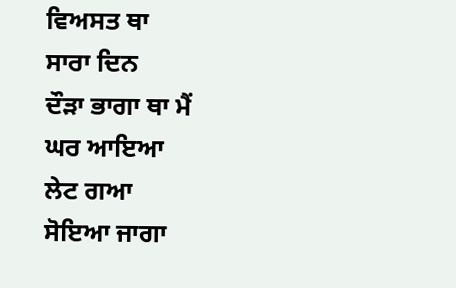ਵਿਅਸਤ ਥਾ
ਸਾਰਾ ਦਿਨ
ਦੌੜਾ ਭਾਗਾ ਥਾ ਮੈਂ
ਘਰ ਆਇਆ
ਲੇਟ ਗਆ
ਸੋਇਆ ਜਾਗਾ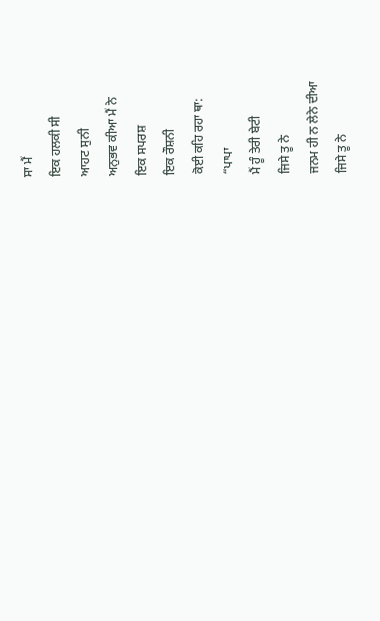ਸਾ ਮੈਂ
ਇਕ ਹਲਕੀ ਸੀ
ਆਹਟ ਸੁਨੀ
ਅਨੁਭਵ ਕੀਆ ਮੈਂ ਨੇ
ਇਕ ਸਪਰਸ਼
ਇਕ ਰੌਸ਼ਨੀ
ਕੋਈ ਕਹਿ ਰਹਾ ਥਾ:
“ਪਾਪਾ
ਮੈਂ ਹੂੰ ਤੇਰੀ ਬੇਟੀ
ਜਿਸੇ ਤੂ ਨੇ
ਜਨਮ ਹੀ ਨ ਲੇਨੇ ਦੀਆ
ਜਿਸੇ ਤੂ ਨੇ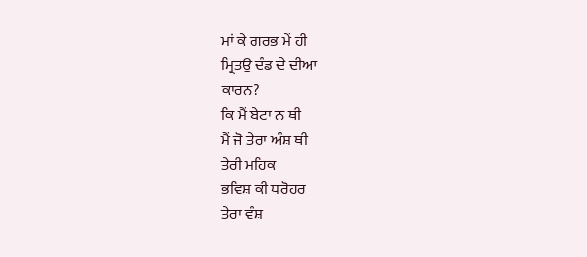ਮਾਂ ਕੇ ਗਰਭ ਮੇਂ ਹੀ
ਮ੍ਰਿਤਉ ਦੰਡ ਦੇ ਦੀਆ
ਕਾਰਨ?
ਕਿ ਮੈਂ ਬੇਟਾ ਨ ਥੀ
ਮੈਂ ਜੋ ਤੇਰਾ ਅੰਸ਼ ਥੀ
ਤੇਰੀ ਮਹਿਕ
ਭਵਿਸ਼ ਕੀ ਧਰੋਹਰ
ਤੇਰਾ ਵੰਸ਼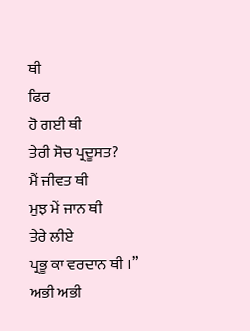ਥੀ
ਫਿਰ
ਹੋ ਗਈ ਥੀ
ਤੇਰੀ ਸੋਚ ਪ੍ਰਦੂਸਤ?
ਮੈਂ ਜੀਵਤ ਥੀ
ਮੁਝ ਮੇਂ ਜਾਨ ਥੀ
ਤੇਰੇ ਲੀਏ
ਪ੍ਰਭੂ ਕਾ ਵਰਦਾਨ ਥੀ ।”
ਅਭੀ ਅਭੀ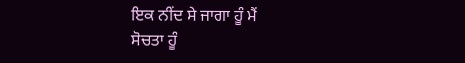ਇਕ ਨੀਂਦ ਸੇ ਜਾਗਾ ਹੂੰ ਮੈਂ
ਸੋਚਤਾ ਹੂੰ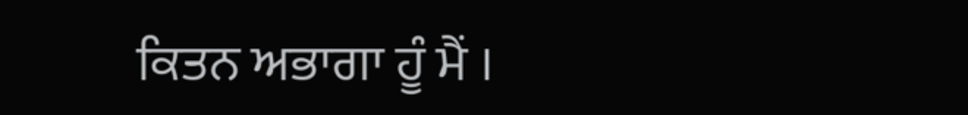ਕਿਤਨ ਅਭਾਗਾ ਹੂੰ ਮੈਂ ।